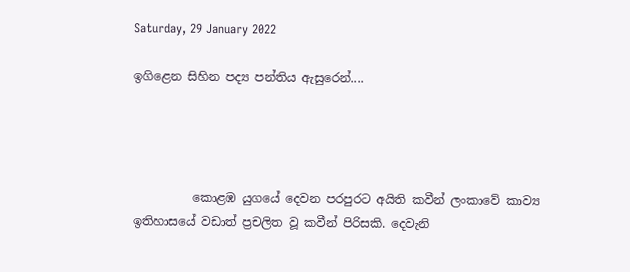Saturday, 29 January 2022

ඉගිළෙන සිහින පද්‍ය පන්තිය ඇසුරෙන්....




          කොළඹ යුගයේ දෙවන පරපුරට අයිති කවීන් ලංකාවේ කාව්‍ය ඉතිහාසයේ වඩාත් ප්‍රචලිත වූ කවීන් පිරිසකි. දෙවැනි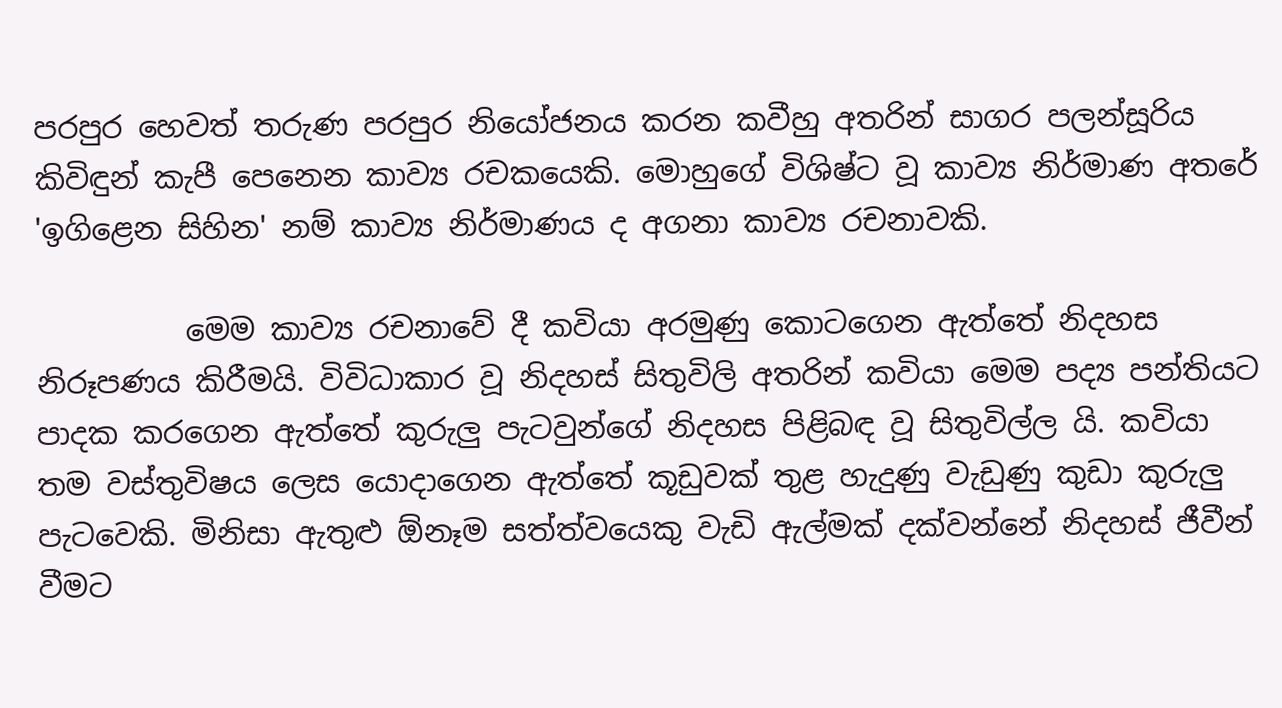පරපුර හෙවත් තරුණ පරපුර නියෝජනය කරන කවීහු අතරින් සාගර පලන්සූරිය කිවිඳුන් කැපී පෙනෙන කාව්‍ය රචකයෙකි. මොහුගේ විශිෂ්ට වූ කාව්‍ය නිර්මාණ අතරේ 'ඉගිළෙන සිහින' නම් කාව්‍ය නිර්මාණය ද අගනා කාව්‍ය රචනාවකි.

          මෙම කාව්‍ය රචනාවේ දී කවියා අරමුණු කොටගෙන ඇත්තේ නිදහස නිරූපණය කිරීමයි. විවිධාකාර වූ නිදහස් සිතුවිලි අතරින් කවියා මෙම පද්‍ය පන්තියට පාදක කරගෙන ඇත්තේ කුරුලු පැටවුන්ගේ නිදහස පිළිබඳ වූ සිතුවිල්ල යි. කවියා තම වස්තුවිෂය ලෙස යොදාගෙන ඇත්තේ කූඩුවක් තුළ හැදුණු වැඩුණු කුඩා කුරුලු පැටවෙකි. මිනිසා ඇතුළු ඕනෑම සත්ත්වයෙකු වැඩි ඇල්මක් දක්වන්නේ නිදහස් ජීවීන් වීමට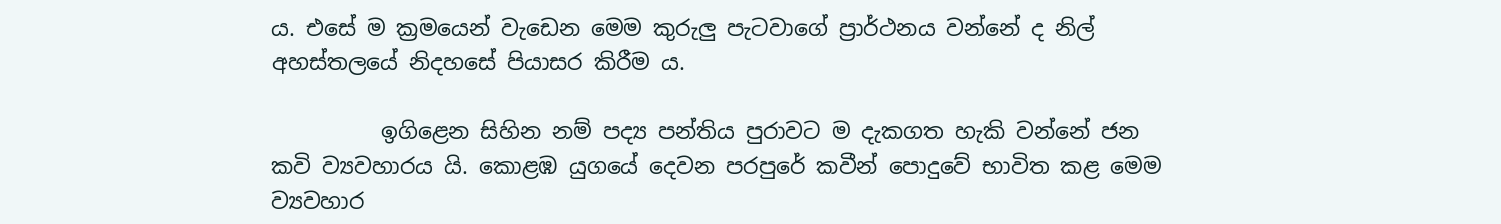ය. එසේ ම ක්‍රමයෙන් වැඩෙන මෙම කුරුලු පැටවාගේ ප්‍රාර්ථනය වන්නේ ද නිල් අහස්තලයේ නිදහසේ පියාසර කිරීම ය.

          ඉගිළෙන සිහින නම් පද්‍ය පන්තිය පුරාවට ම දැකගත හැකි වන්නේ ජන කවි ව්‍යවහාරය යි. කොළඹ යුගයේ දෙවන පරපුරේ කවීන් පොදුවේ භාවිත කළ මෙම ව්‍යවහාර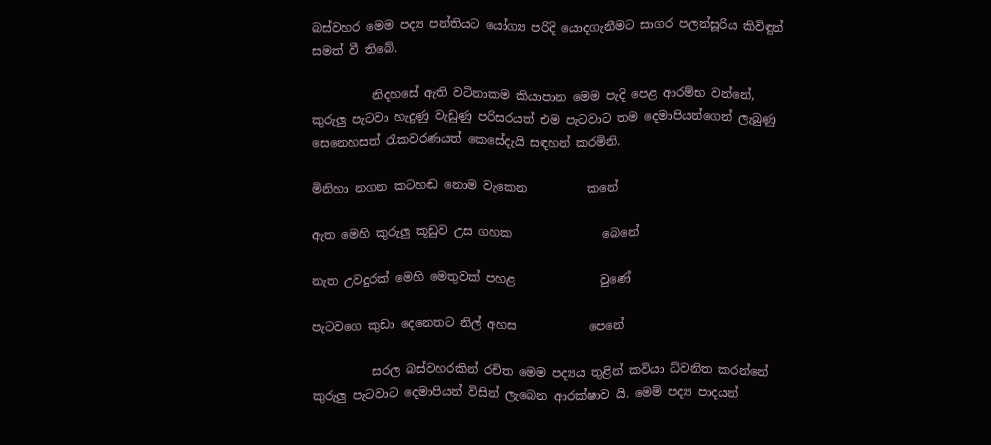බස්වහර මෙම පද්‍ය පන්තියට යෝග්‍ය පරිදි යොදගැනීමට සාගර පලන්සූරිය කිවිඳුන් සමත් වී තිබේ.

          නිදහසේ ඇති වටිනාකම කියාපාන මෙම පැදි පෙළ ආරම්භ වන්නේ, කුරුලු පැටවා හැදුණු වැඩුණු පරිසරයත් එම පැටවාට තම දෙමාපියන්ගෙන් ලැබුණු සෙනෙහසත් රැකවරණයත් කෙසේදැයි සඳහන් කරමිනි.

මිනිහා නගන කටහඬ නොම වැකෙන          කනේ

ඇත මෙහි කුරුලු කූඩුව උස ගහක               බෙනේ

නැත උවදුරක් මෙහි මෙතුවක් පහළ              වුණේ

පැටවගෙ කුඩා දෙනෙතට නිල් අහස            පෙනේ

          සරල බස්වහරකින් රචිත මෙම පද්‍යය තුළින් කවියා ධ්වනිත කරන්නේ කුරුලු පැටවාට දෙමාපියන් විසින් ලැබෙන ආරක්ෂාව යි. මෙම් පද්‍ය පාදයන්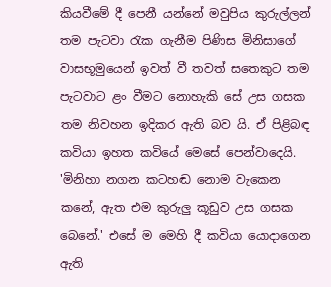කියවීමේ දී පෙනී යන්නේ මවුපිය කුරුල්ලන් තම පැටවා රැක ගැනීම පිණිස මිනිසාගේ වාසභූමුයෙන් ඉවත් වී තවත් සතෙකුට තම පැටවාට ළං වීමට නොහැකි සේ උස ගසක තම නිවහන ඉදිකර ඇති බව යි. ඒ පිළිබඳ කවියා ඉහත කවියේ මෙසේ පෙන්වාදෙයි. 'මිනිහා නගන කටහඬ නොම වැකෙන කනේ, ඇත එම කුරුලු කූඩුව උස ගසක බෙනේ.' එසේ ම මෙහි දී කවියා යොදාගෙන ඇති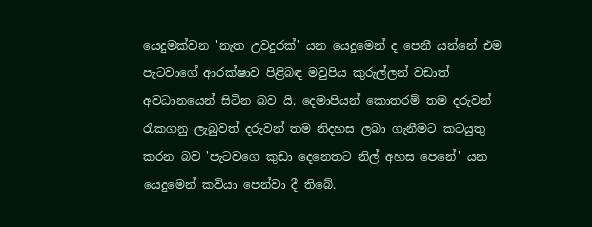යෙදුමක්වන 'නැත උවදුරක්' යන යෙදුමෙන් ද පෙනී යන්නේ එම පැටවාගේ ආරක්ෂාව පිළිබඳ මවුපිය කුරුල්ලන් වඩාත් අවධානයෙන් සිටින බව යි. දෙමාපියන් කොතරම් තම දරුවන් රැකගනු ලැබුවත් දරුවන් තම නිදහස ලබා ගැනීමට කටයුතු කරන බව 'පැටවගෙ කුඩා දෙනෙතට නිල් අහස පෙනේ' යන යෙදුමෙන් කවියා පෙන්වා දී තිබේ.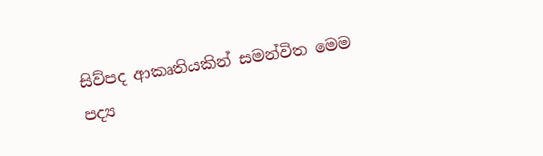සිව්පද ආකෘතියකින් සමන්විත මෙම පද්‍ය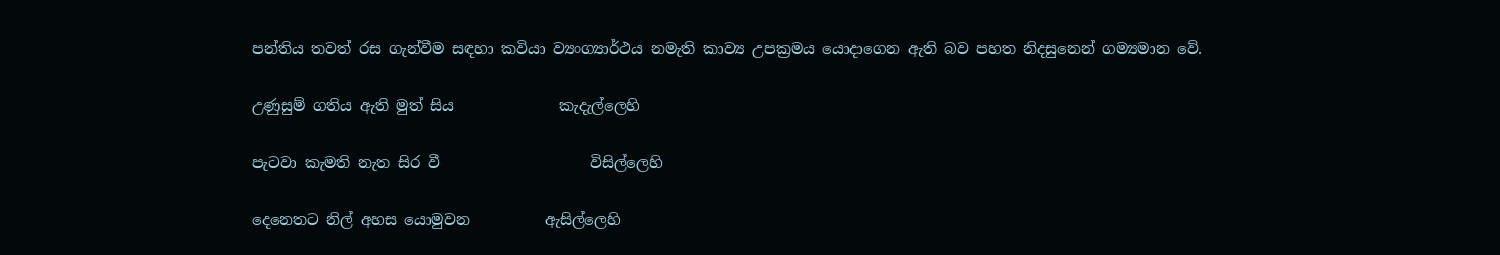පන්තිය තවත් රස ගැන්වීම සඳහා කවියා ව්‍යංග්‍යාර්ථය නමැති කාව්‍ය උපක්‍රමය යොදාගෙන ඇති බව පහත නිදසුනෙන් ගම්‍යමාන වේ.

උණුසුම් ගතිය ඇති මුත් සිය              කැදැල්ලෙහි

පැටවා කැමති නැත සිර වී                    විසිල්ලෙහි

දෙනෙතට නිල් අහස යොමුවන          ඇසිල්ලෙහි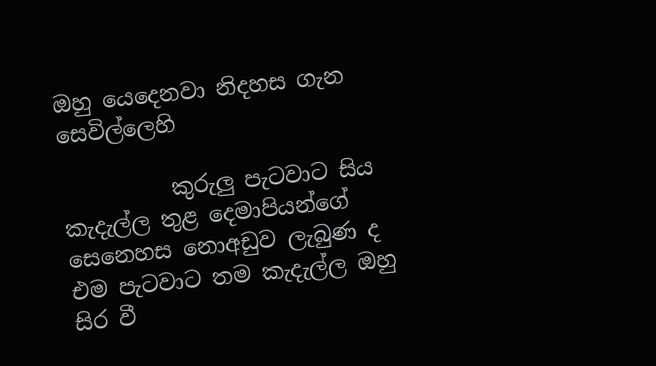ඔහු යෙදෙනවා නිදහස ගැන             සෙවිල්ලෙහි

          කුරුලු පැටවාට සිය කැදැල්ල තුළ දෙමාපියන්ගේ සෙනෙහස නොඅඩුව ලැබුණ ද එම පැටවාට තම කැදැල්ල ඔහු සිර වී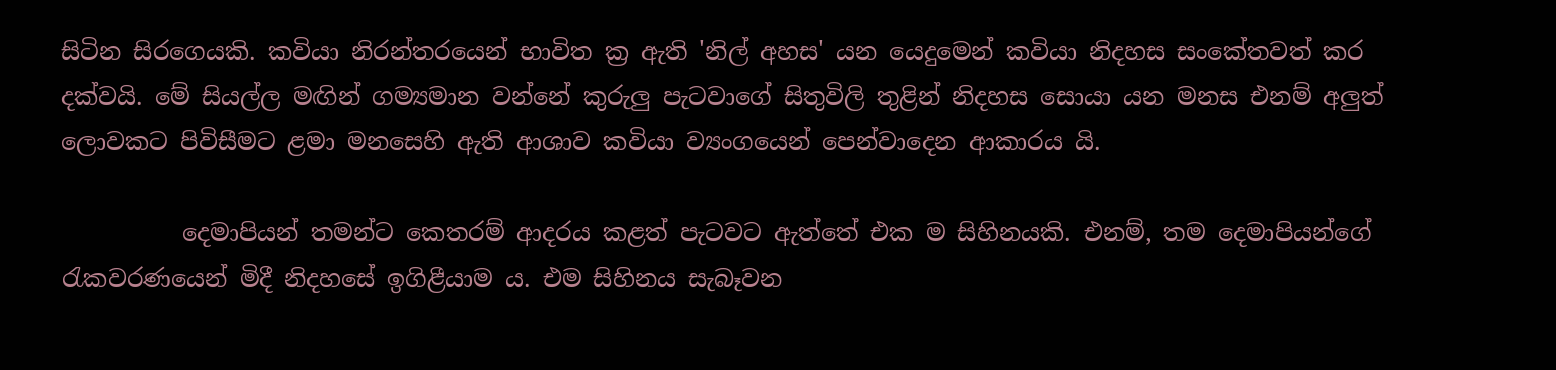සිටින සිරගෙයකි. කවියා නිරන්තරයෙන් භාවිත ක්‍ර ඇති 'නිල් අහස' යන යෙදුමෙන් කවියා නිදහස සංකේතවත් කර දක්වයි. මේ සියල්ල මඟින් ගම්‍යමාන වන්නේ කුරුලු පැටවාගේ සිතුවිලි තුළින් නිදහස සොයා යන මනස එනම් අලුත් ලොවකට පිවිසීමට ළමා මනසෙහි ඇති ආශාව කවියා ව්‍යංගයෙන් පෙන්වාදෙන ආකාරය යි.

          දෙමාපියන් තමන්ට කෙතරම් ආදරය කළත් පැටවට ඇත්තේ එක ම සිහිනයකි. එනම්, තම දෙමාපියන්ගේ රැකවරණයෙන් මිදී නිදහසේ ඉගිළීයාම ය. එම සිහිනය සැබෑවන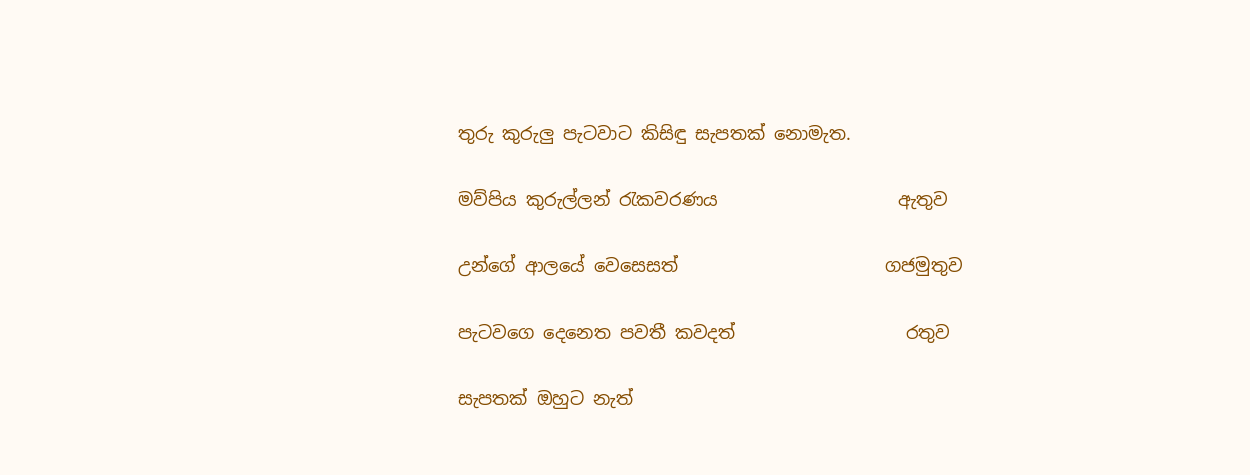තුරු කුරුලු පැටවාට කිසිඳු සැපතක් නොමැත.

මව්පිය කුරුල්ලන් රැකවරණය                    ඇතුව

උන්ගේ ආලයේ වෙසෙසත්                       ගජමුතුව

පැටවගෙ දෙනෙත පවතී කවදත්                   රතුව

සැපතක් ඔහුට නැත්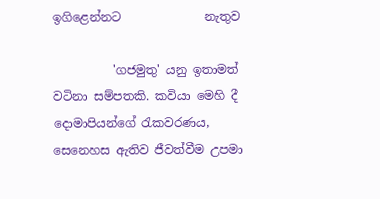ඉගිළෙන්නට              නැතුව

          'ගජමුතු' යනු ඉතාමත් වටිනා සම්පතකි. කවියා මෙහි දී දොමාපියන්ගේ රැකවරණය, සෙනෙහස ඇතිව ජීවත්වීම උපමා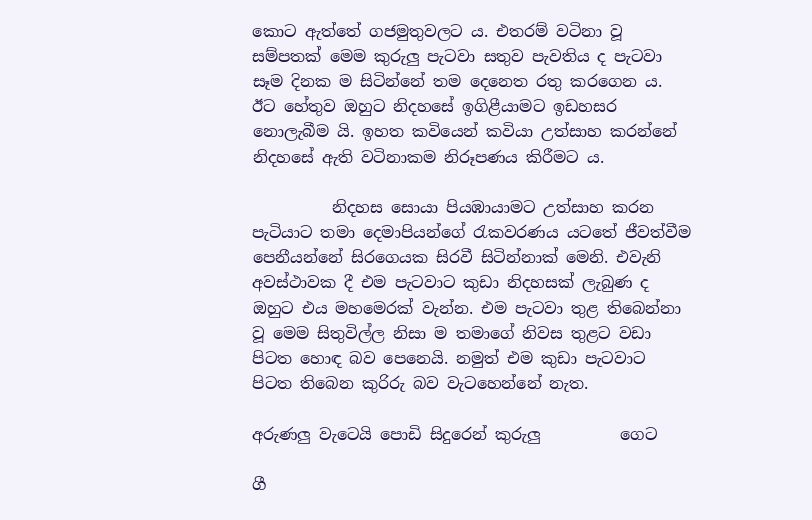කොට ඇත්තේ ගජමුතුවලට ය. එතරම් වටිනා වූ සම්පතක් මෙම කුරුලු පැටවා සතුව පැවතිය ද පැටවා සෑම දිනක ම සිටින්නේ තම දෙනෙත රතු කරගෙන ය. ඊට හේතුව ඔහුට නිදහසේ ඉගිළීයාමට ඉඩහසර නොලැබීම යි. ඉහත කවියෙන් කවියා උත්සාහ කරන්නේ නිදහසේ ඇති වටිනාකම නිරූපණය කිරීමට ය.

          නිදහස සොයා පියඹායාමට උත්සාහ කරන පැටියාට තමා දෙමාපියන්ගේ රැකවරණය යටතේ ජීවත්වීම පෙනීයන්නේ සිරගෙයක සිරවී සිටින්නාක් මෙනි. එවැනි අවස්ථාවක දී එම පැටවාට කුඩා නිදහසක් ලැබුණ ද ඔහුට එය මහමෙරක් වැන්න. එම පැටවා තුළ තිබෙන්නා වූ මෙම සිතුවිල්ල නිසා ම තමාගේ නිවස තුළට වඩා පිටත හොඳ බව පෙනෙයි. නමුත් එම කුඩා පැටවාට පිටත තිබෙන කුරිරු බව වැටහෙන්නේ නැත.

අරුණලු වැටෙයි පොඩි සිදුරෙන් කුරුලු          ගෙට

ගී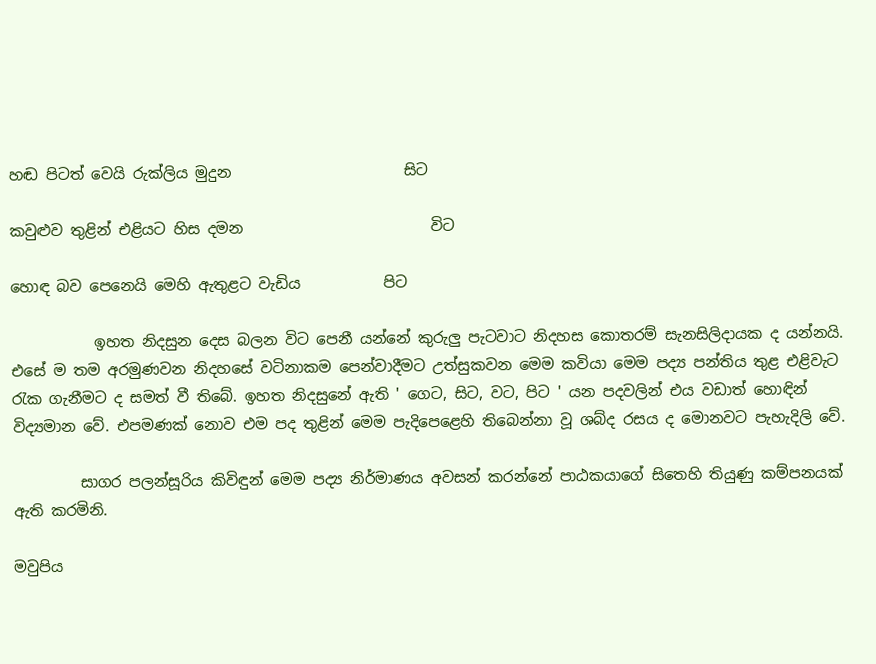හඬ පිටත් වෙයි රුක්ලිය මුදුන                       සිට

කවුළුව තුළින් එළියට හිස දමන                         විට

හොඳ බව පෙනෙයි මෙහි ඇතුළට වැඩිය           පිට

           ඉහත නිදසුන දෙස බලන විට පෙනී යන්නේ කුරුලු පැටවාට නිදහස කොතරම් සැනසිලිදායක ද යන්නයි. එසේ ම තම අරමුණවන නිදහසේ වටිනාකම පෙන්වාදීමට උත්සුකවන මෙම කවියා මෙම පද්‍ය පන්තිය තුළ එළිවැට රැක ගැනීමට ද සමත් වී තිබේ. ඉහත නිදසුනේ ඇති ' ගෙට, සිට, වට, පිට ' යන පදවලින් එය වඩාත් හොඳින් විද්‍යමාන වේ. එපමණක් නොව එම පද තුළින් මෙම පැදිපෙළෙහි තිබෙන්නා වූ ශබ්ද රසය ද මොනවට පැහැදිලි වේ.

         සාගර පලන්සූරිය කිවිඳුන් මෙම පද්‍ය නිර්මාණය අවසන් කරන්නේ පාඨකයාගේ සිතෙහි තියුණු කම්පනයක් ඇති කරමිනි.

මවුපිය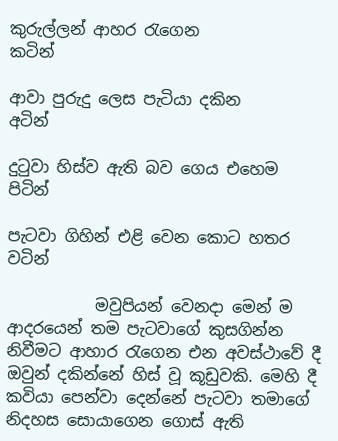කුරුල්ලන් ආහර රැගෙන                 කටින්

ආවා පුරුදු ලෙස පැටියා දකින                        අටින්

දුටුවා හිස්ව ඇති බව ගෙය එහෙම               පිටින්

පැටවා ගිහින් එළි වෙන කොට හතර            වටින්

           මවුපියන් වෙනදා මෙන් ම ආදරයෙන් තම පැටවාගේ කුසගින්න නිවීමට ආහාර රැගෙන එන අවස්ථාවේ දී ඔවුන් දකින්නේ හිස් වූ කූඩුවකි. මෙහි දී කවියා පෙන්වා දෙන්නේ පැටවා තමාගේ නිදහස සොයාගෙන ගොස් ඇති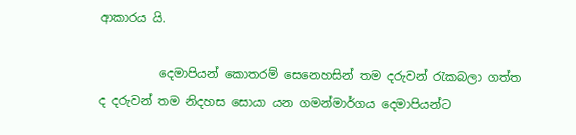ආකාරය යි.

          දෙමාපියන් කොතරම් සෙනෙහසින් තම දරුවන් රැකබලා ගත්ත ද දරුවන් තම නිදහස සොයා යන ගමන්මාර්ගය දෙමාපියන්ට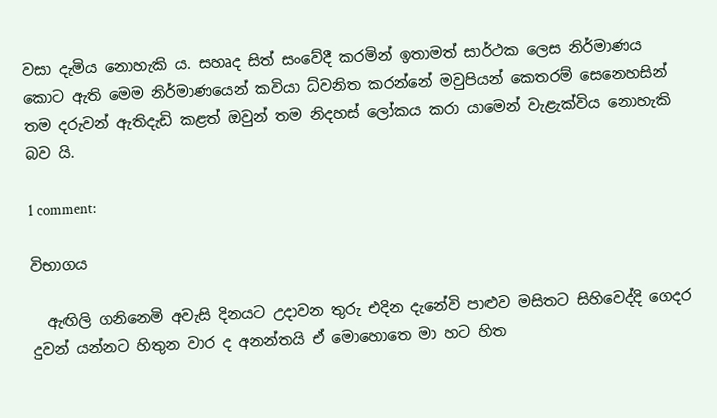වසා දැමිය නොහැකි ය. සහෘද සිත් සංවේදී කරමින් ඉතාමත් සාර්ථක ලෙස නිර්මාණය කොට ඇති මෙම නිර්මාණයෙන් කවියා ධ්වනිත කරන්නේ මවුපියන් කෙතරම් සෙනෙහසින් තම දරුවන් ඇතිදැඩි කළත් ඔවුන් තම නිදහස් ලෝකය කරා යාමෙන් වැළැක්විය නොහැකි බව යි.

1 comment:

විභාගය

  ඇඟිලි ගනිනෙමි අවැසි දිනයට උදාවන තුරු එදින දැනේවි පාළුව මසිතට සිහිවෙද්දි ගෙදර දුවන් යන්නට හිතුන වාර ද අනන්තයි ඒ මොහොතෙ මා හට හිත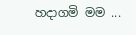හදාගමි මම ...